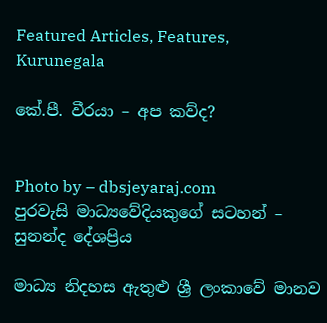Featured Articles, Features, Kurunegala

කේ.පී. වීරයා – අප කව්ද?


Photo by – dbsjeyaraj.com
පුරවැසි මාධ්‍යවේදියකුගේ සටහන් – සුනන්ද දේශප්‍රිය

මාධ්‍ය නිදහස ඇතුළු ශ්‍රී ලංකාවේ මානව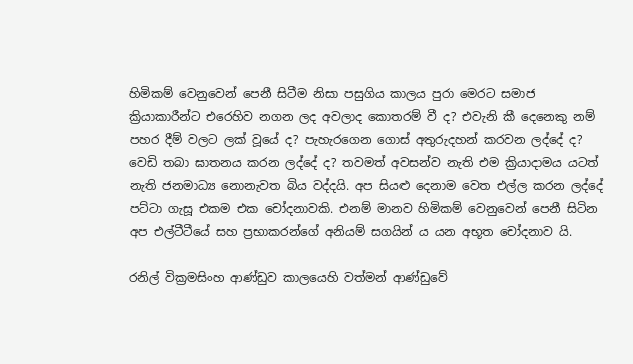හිමිකම් වෙනුවෙන් පෙනී සිටීම නිසා පසුගිය කාලය පුරා මෙරට සමාජ ක්‍රියාකාරීන්ට එරෙහිව නගන ලද අවලාද කොතරම් වී ද? එවැනි කී දෙනෙකු නම් පහර දීම් වලට ලක් වූයේ ද? පැහැරගෙන ගොස් අතුරුදහන් කරවන ලද්දේ ද? වෙඩි තබා ඝාතනය කරන ලද්දේ ද? තවමත් අවසන්ව නැති එම ක්‍රියාදාමය යටත් නැති ජනමාධ්‍ය නොනැවත බිය වද්දයි. අප සියළු දෙනාම වෙත එල්ල කරන ලද්දේ පට්ටා ගැසූ එකම එක චෝදනාවකි. එනම් මානව හිමිකම් වෙනුවෙන් පෙනී සිටින අප එල්ටීටීයේ සහ ප්‍රභාකරන්ගේ අනියම් සගයින් ය යන අභූත චෝදනාව යි.

රනිල් වික්‍රමසිංහ ආණ්ඩුව කාලයෙහි වත්මන් ආණ්ඩුවේ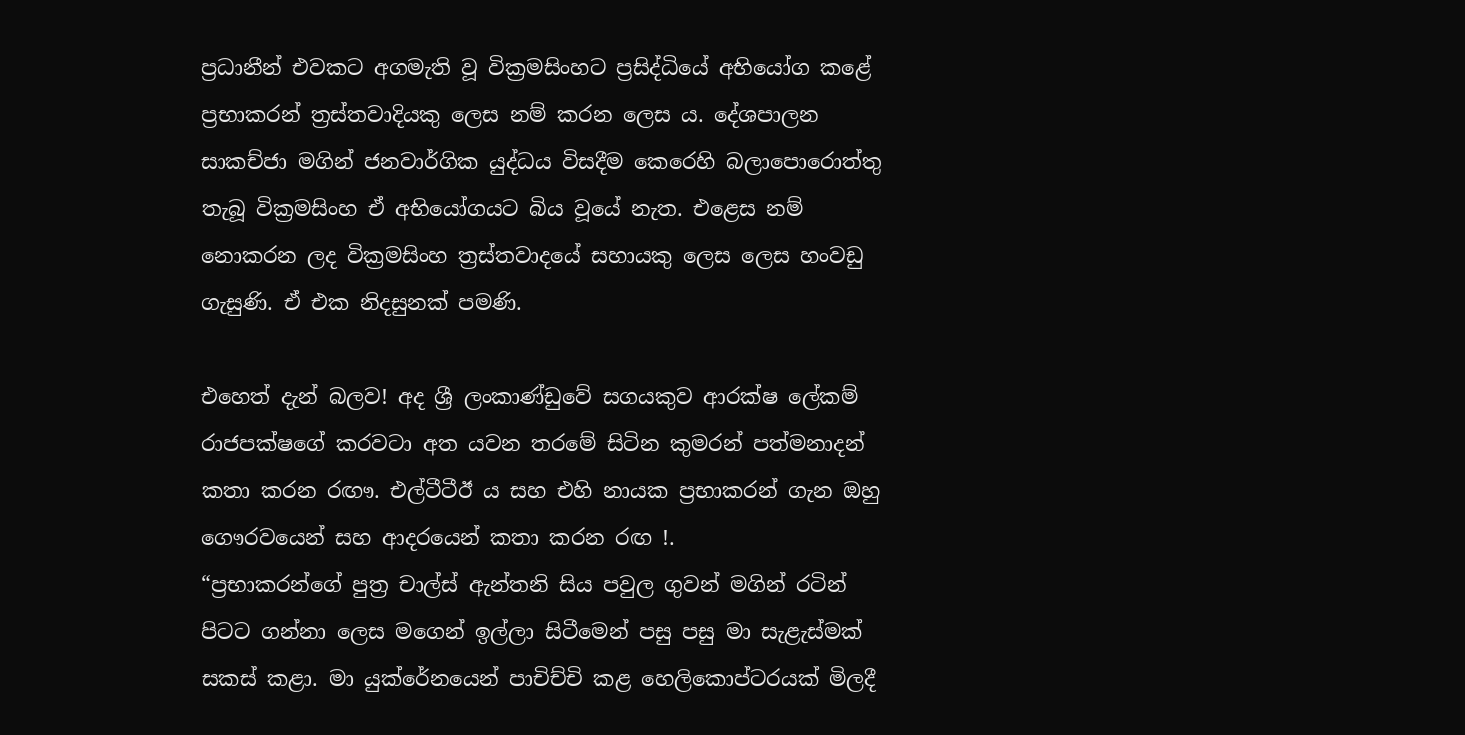ප්‍රධානීන් එවකට අගමැති වූ වික්‍රමසිංහට ප්‍රසිද්ධියේ අභියෝග කළේ ප්‍රභාකරන් ත්‍රස්තවාදියකු ලෙස නම් කරන ලෙස ය. දේශපාලන සාකච්ජා මගින් ජනවාර්ගික යුද්ධය විසදීම කෙරෙහි බලාපොරොත්තු තැබූ වික්‍රමසිංහ ඒ අභියෝගයට බිය වූයේ නැත. එළෙස නම් නොකරන ලද වික්‍රමසිංහ ත්‍රස්තවාදයේ සහායකු ලෙස ලෙස හංවඩු ගැසුණි. ඒ එක නිදසුනක් පමණි.

එහෙත් දැන් බලව! අද ශ්‍රී ලංකාණ්ඩුවේ සගයකුව ආරක්ෂ ලේකම් රාජපක්ෂගේ කරවටා අත යවන තරමේ සිටින කුමරන් පත්මනාදන් කතා කරන රඟෟ. එල්ටීටීඊ ය සහ එහි නායක ප්‍රභාකරන් ගැන ඔහු ගෞරවයෙන් සහ ආදරයෙන් කතා කරන රඟ !.
“ප්‍රභාකරන්ගේ පුත්‍ර චාල්ස් ඇන්තනි සිය පවුල ගුවන් මගින් රටින් පිටට ගන්නා ලෙස මගෙන් ඉල්ලා සිටීමෙන් පසු පසු මා සැළැස්මක් සකස් කළා. මා යුක්රේනයෙන් පාචිච්චි කළ හෙලිකොප්ටරයක් මිලදී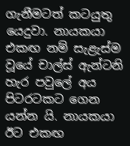ගැනීමටත් කටයුතු යෙදුවා. නායකයා එකඟ නම් සැළැස්ම වූයේ චාල්ස් ඇන්ටනි හැර පවුලේ අය පිටරටකට ගෙන යන්න යි. නායකයා ඊට එකඟ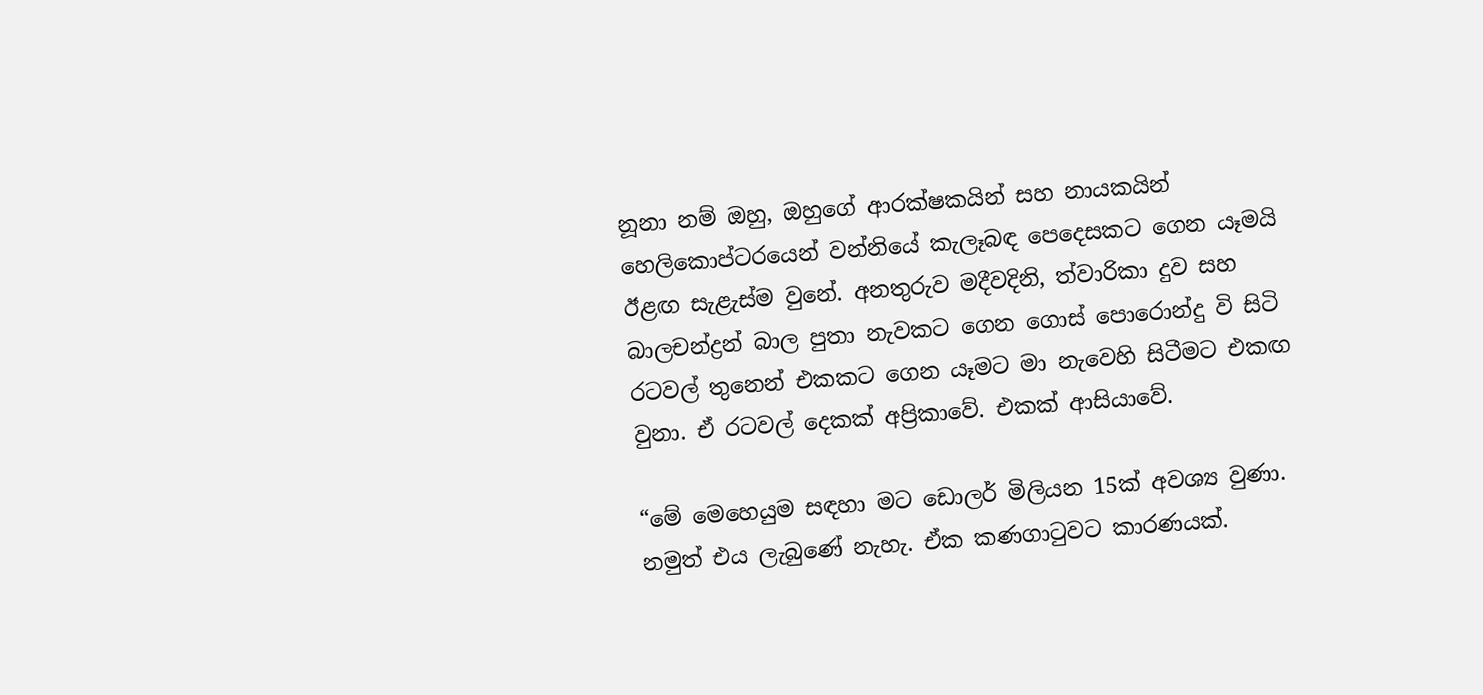නූනා නම් ඔහු, ඔහුගේ ආරක්ෂකයින් සහ නායකයින් හෙලිකොප්ටරයෙන් වන්නියේ කැලෑබඳ පෙදෙසකට ගෙන යෑමයි ඊළඟ සැළැස්ම වුනේ. අනතුරුව මදීවදිනි, ත්වාරිකා දුව සහ බාලචන්ද්‍රන් බාල පුතා නැවකට ගෙන ගොස් පොරොන්දු වි සිටි රටවල් තුනෙන් එකකට ගෙන යෑමට මා නැවෙහි සිටීමට එකඟ වුනා. ඒ රටවල් දෙකක් අප්‍රිකාවේ. එකක් ආසියාවේ.

“මේ මෙහෙයුම සඳහා මට ඩොලර් මිලියන 15ක් අවශ්‍ය වුණා. නමුත් එය ලැබුණේ නැහැ. ඒක කණගාටුවට කාරණයක්.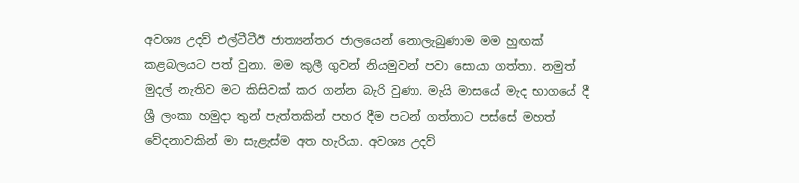අවශ්‍ය උදව් එල්ටීටීඊ ජාත්‍යන්තර ජාලයෙන් නොලැබුණාම මම හුඟක් කළබලයට පත් වුනා. මම කුලී ගුවන් නියමුවන් පවා සොයා ගත්තා. නමුත් මුදල් නැතිව මට කිසිවක් කර ගන්න බැරි වුණා. මැයි මාසයේ මැද භාගයේ දී ශ්‍රී ලංකා හමුදා තුන් පැත්තකින් පහර දීම පටන් ගත්තාට පස්සේ මහත් වේදනාවකින් මා සැළැස්ම අත හැරියා. අවශ්‍ය උදව්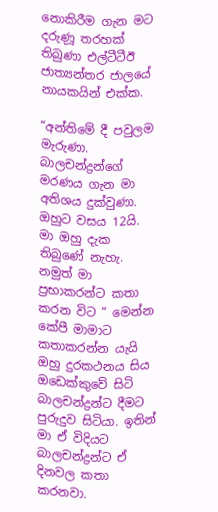නොකිරීම ගැන මට දරුණූ තරහක් තිබුණා එල්ටීටීඊ ජාත්‍යන්තර ජාලයේ නායකයින් එක්ක.

“අන්තිමේ දී පවුලම මැරුණා. බාලචන්ද්‍රන්ගේ මරණය ගැන මා අතිශය දුක්වුණා. ඔහුට වසය 12යි. මා ඔහු දැක තිබුණේ නැහැ. නමුත් මා ප්‍රභාකරන්ට කතා කරන විට “ මෙන්න කේපී මාමාට කතාකරන්න යැයි ඔහු දුරකථනය සිය ඔඩෙක්කුවේ සිටි බාලචන්ද්‍රන්ට දීමට පුරුදුව සිටියා. ඉතින් මා ඒ විදියට බාලචන්ද්‍රන්ට ඒ දිනවල කතා කරනවා.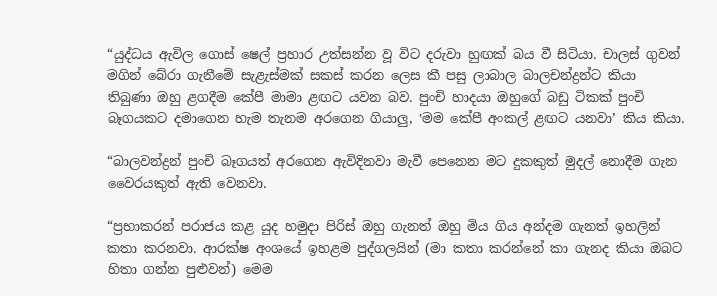“යුද්ධය ඇවිල ගොස් ෂෙල් ප්‍රහාර උත්සන්න වූ විට දරුවා හුඟක් බය වී සිටියා. චාලස් ගුවන් මගින් බේරා ගැනීමේ සැළැස්මක් සකස් කරන ලෙස කී පසු ලාබාල බාලචන්ද්‍රන්ට කියා තිබුණා ඔහු ළගදීම කේපී මාමා ළඟට යවන බව. පුංචි හාදයා ඔහුගේ බඩු ටිකක් පුංචි බෑගයකට දමාගෙන හැම තැනම අරගෙන ගියාලු, ‛මම කේපී අංකල් ළඟට යනවා’ කිය කියා.

“බාලවන්ද්‍රන් පුංචි බෑගයත් අරගෙන ඇවිදිනවා මැවී පෙනෙන මට දුකකුත් මුදල් නොදීම ගැන වෛරයකුත් ඇති වෙනවා.

“ප්‍රභාකරන් පරාජය කළ යුද හමුදා පිරිස් ඔහු ගැනත් ඔහු මිය ගිය අන්දම ගැනත් ඉහලින් කතා කරනවා. ආරක්ෂ අංශයේ ඉහළම පුද්ගලයින් (මා කතා කරන්නේ කා ගැනද කියා ඔබට හිතා ගන්න පුළුවන්) මෙම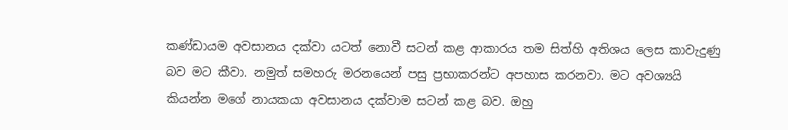කණ්ඩායම අවසානය දක්වා යටත් නොවී සටන් කළ ආකාරය තම සිත්හි අතිශය ලෙස කාවැදුණු බව මට කීවා. නමුත් සමහරු මරනයෙන් පසු ප්‍රභාකරන්ට අපහාස කරනවා. මට අවශ්‍යයි කියන්න මගේ නායකයා අවසානය දක්වාම සටන් කළ බව. ඔහු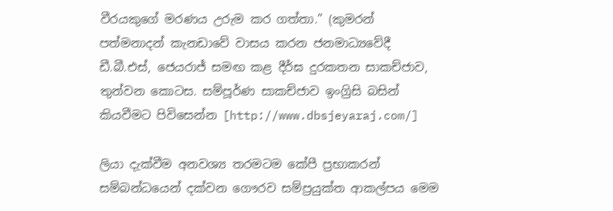වීරයකුගේ මරණය උරුම කර ගත්තා.” (කුමරන් පත්මනාදන් කැනඩාවේ වාසය කරන ජනමාධ්‍යවේදී ඩී.බී.එස්, ජෙයරාජ් සමඟ කළ දීර්ඝ දුරකතන සාකච්ජාව, තුන්වන කොටස. සම්පූර්ණ සාකච්ජාව ඉංග්‍රිසි බසින් කියවීමට පිවිසෙන්න [http://www.dbsjeyaraj.com/]

ලියා දැක්වීම අනවශ්‍ය තරමටම කේපී ප්‍රභාකරන් සම්බන්ධයෙන් දක්වන ගෞරව සම්ප්‍රයුක්ත ආකල්පය මෙම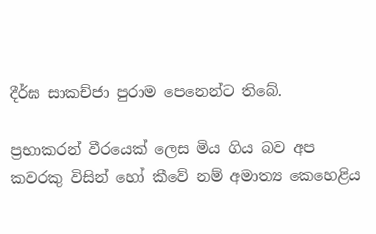දීර්ඝ සාකච්ජා පුරාම පෙනෙන්ට තිබේ.

ප්‍රභාකරන් වීරයෙක් ලෙස මිය ගිය බව අප කවරකු විසින් හෝ කීවේ නම් අමාත්‍ය කෙහෙළිය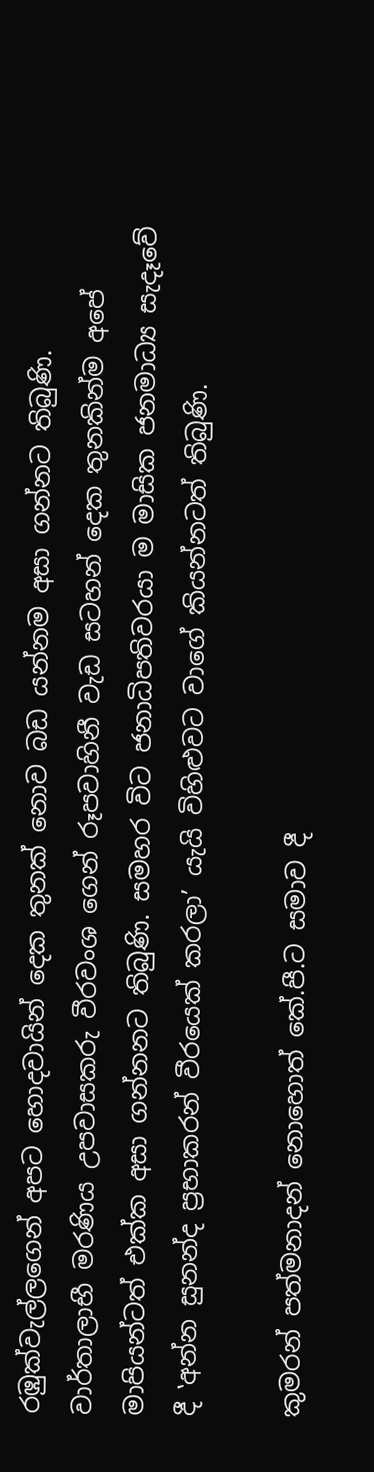රඹුක්වැල්ලගෙන් අපට හොදවායින් දෙක තුනක් නොව බඩ යන්නම අසා ගන්නට තිබුණි. වාර්තාලාභී මරණිය උපවාසකරු වීරවංශ ගෙන් රූපවාහිනී වැඩ සටහන් දෙක තුනකින්ම අපේ මාපියන්ටත් එක්ක අසා ගන්නනට තිබුණි. සමහර විට ජනාධිපතිවරයා ම මාසික ජනමාධ්‍ය සැදෑවේ දී ‛අන්න සුනන්ද ප්‍රභාකරන් වීරයෙක් කරලා’ යැයි විහිළුවට වාගේ කියන්නටත් තිබුණි.

කුමරන් පත්මනාදන් නොහොත් කේ.පී.ට සමාව දී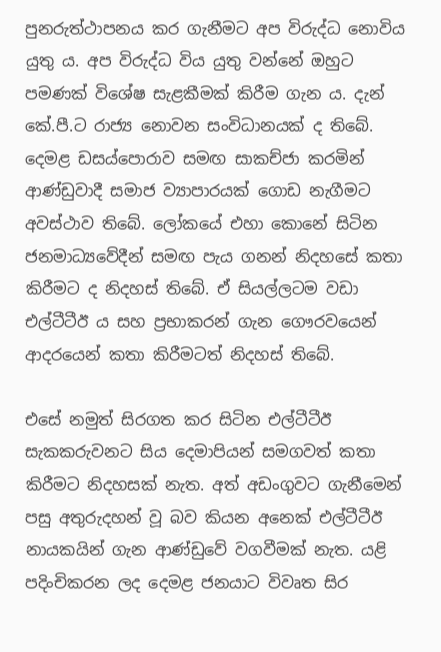පුනරුත්ථාපනය කර ගැනීමට අප විරුද්ධ නොවිය යුතු ය. අප විරුද්ධ විය යුතු වන්නේ ඔහුට පමණක් විශේෂ සැළකීමක් කිරීම ගැන ය. දැන් කේ.පී.ට රාජ්‍ය නොවන සංවිධානයක් ද තිබේ. දෙමළ ඩසය්පොරාව සමඟ සාකච්ජා කරමින් ආණ්ඩුවාදී සමාජ ව්‍යාපාරයක් ගොඩ නැගීමට අවස්ථාව තිබේ. ලෝකයේ එහා කොනේ සිටින ජනමාධ්‍යවේදීන් සමඟ පැය ගනන් නිදහසේ කතා කිරීමට ද නිදහස් තිබේ. ඒ සියල්ලටම වඩා එල්ටීටීඊ ය සහ ප්‍රභාකරන් ගැන ගෞරවයෙන් ආදරයෙන් කතා කිරීමටත් නිදහස් තිබේ.

එසේ නමුත් සිරගත කර සිටින එල්ටීටීඊ සැකකරුවනට සිය දෙමාපියන් සමගවත් කතා කිරීමට නිදහසක් නැත. අත් අඩංගුවට ගැනීමෙන් පසු අතුරුදහන් වූ බව කියන අනෙක් එල්ටීටීඊ නායකයින් ගැන ආණ්ඩුවේ වගවීමක් නැත. යළි පදිංචිකරන ලද දෙමළ ජනයාට විවෘත සිර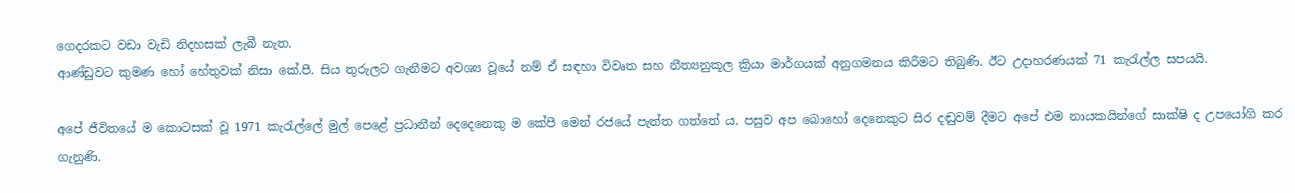ගෙදරකට වඩා වැඩි නිදහසක් ලැබී නැත.
ආණ්ඩුවට කුමණ හෝ හේතුවක් නිසා කේ.පී. සිය තුරුලට ගැනීමට අවශ්‍ය වූයේ නම් ඒ සඳහා විවෘත සහ නීත්‍යනුකූල ක්‍රියා මාර්ගයක් අනුගමනය කිරීමට තිබුණි. ඊට උදාහරණයක් 71 කැරැල්ල සපයයි.

අපේ ජීවිතයේ ම කොටසක් වූ 1971 කැරැල්ලේ මුල් පෙළේ ප්‍රධානීන් දෙදෙනෙකු ම කේපී මෙන් රජයේ පැත්ත ගත්තේ ය. පසුව අප බොහෝ දෙනෙකුට සිර දඬුවම් දීමට අපේ එම නායකයින්ගේ සාක්ෂි ද උපයෝගි කර ගැනුණි.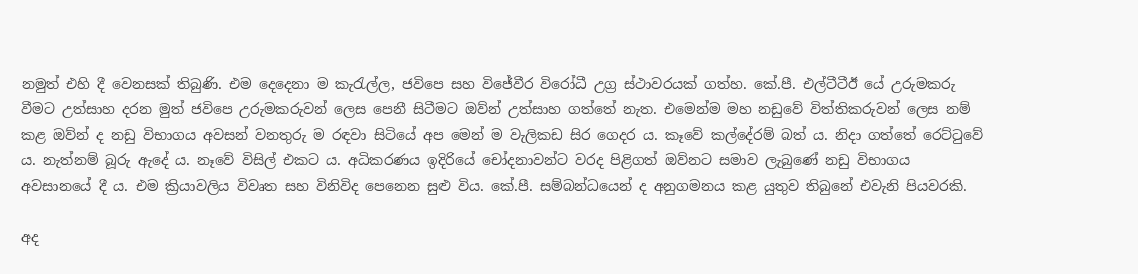නමුත් එහි දී වෙනසක් තිබුණි. එම දෙදෙනා ම කැරැල්ල, ජවිපෙ සහ විජේවීර විරෝධී උග්‍ර ස්ථාවරයක් ගත්හ. කේ.පී. එල්ටීටීඊ යේ උරුමකරු වීමට උත්සාහ දරන මුත් ජවිපෙ උරුමකරුවන් ලෙස පෙනී සිටීමට ඔව්න් උත්සාහ ගත්තේ නැත. එමෙන්ම මහ නඩුවේ විත්තිකරුවන් ලෙස නම් කළ ඔව්න් ද නඩු විභාගය අවසන් වනතුරු ම රඳවා සිටියේ අප මෙන් ම වැලිකඩ සිර ගෙදර ය. කෑවේ කල්දේරම් බත් ය. නිදා ගත්තේ රෙට්ටුවේ ය. නැත්නම් බූරු ඇදේ ය. නෑවේ විසිල් එකට ය. අධිකරණය ඉදිරියේ චෝදනාවන්ට වරද පිළිගත් ඔව්නට සමාව ලැබුණේ නඩු විභාගය අවසානයේ දී ය. එම ක්‍රියාවලිය විවෘත සහ විනිවිද පෙනෙන සුළු විය. කේ.පී. සම්බන්ධයෙන් ද අනුගමනය කළ යුතුව තිබුනේ එවැනි පියවරකි.

අද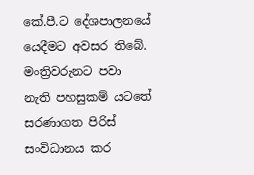කේ.පී.ට දේශපාලනයේ යෙදීමට අවසර තිබේ. මංත්‍රිවරුනට පවා නැති පහසුකම් යටතේ සරණාගත පිරිස් සංවිධානය කර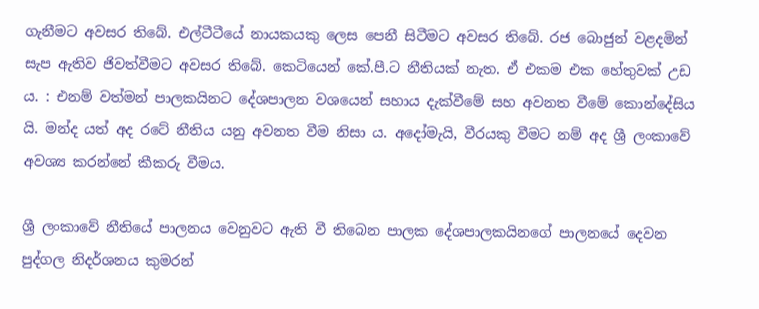ගැනීමට අවසර තිබේ. එල්ටීටීයේ නායකයකු ලෙස පෙනී සිටීමට අවසර තිබේ. රජ බොජුන් වළදමින් සැප ඇතිව ජිවත්වීමට අවසර තිබේ. කෙටියෙන් කේ.පී.ට නීතියක් නැත. ඒ එකම එක හේතුවක් උඩ ය. : එනම් වත්මන් පාලකයිනට දේශපාලන වශයෙන් සහාය දැක්වීමේ සහ අවනත වීමේ කොන්දේසිය යි. මන්ද යත් අද රටේ නීතිය යනු අවනත වීම නිසා ය. අදෝමැයි, වීරයකු වීමට නම් අද ශ්‍රී ලංකාවේ අවශ්‍ය කරන්නේ කීකරු වීමය.

ශ්‍රී ලංකාවේ නීතියේ පාලනය වෙනුවට ඇති වී තිබෙන පාලක දේශපාලකයිනගේ පාලනයේ දෙවන පුද්ගල නිදර්ශනය කුමරන්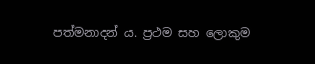පත්මනාදන් ය. ප්‍රථම සහ ලොකුම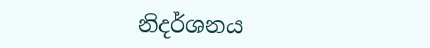නිදර්ශනය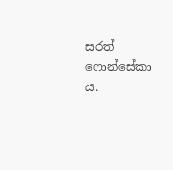සරත් ෆොන්සේකා ය.